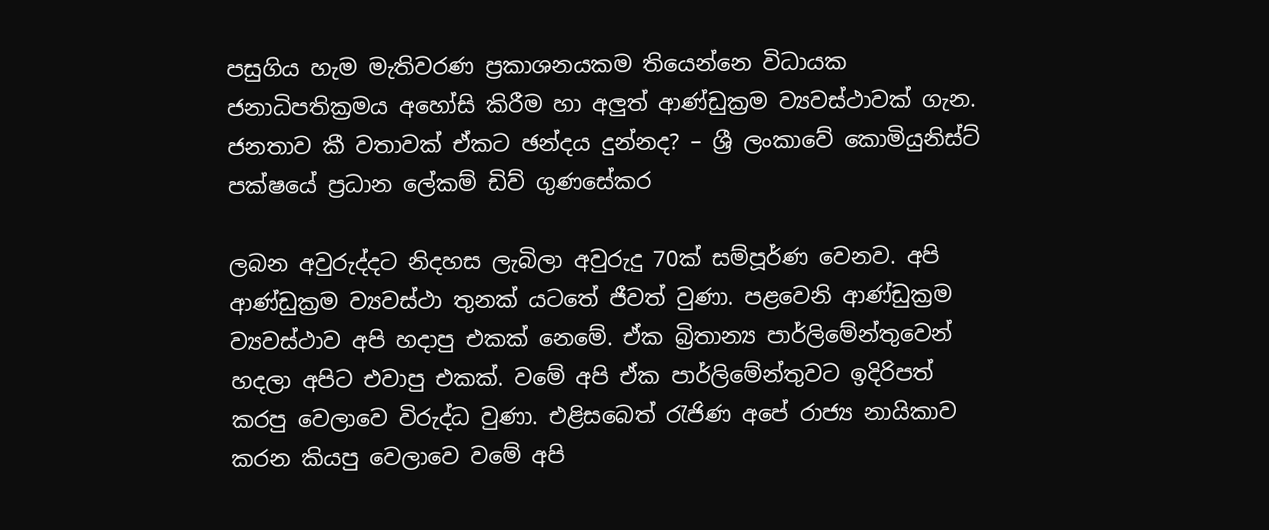පසුගිය හැම මැතිවරණ ප්‍රකාශනයකම තියෙන්නෙ විධායක ජනාධිපතික්‍රමය අහෝසි කිරීම හා අලුත් ආණ්ඩුක්‍රම ව්‍යවස්ථාවක් ගැන. ජනතාව කී වතාවක් ඒකට ඡන්දය දුන්නද? – ශ්‍රී ලංකාවේ කොමියුනිස්ට් පක්ෂයේ ප්‍රධාන ලේකම් ඩිව් ගුණසේකර

ලබන අවුරුද්දට නිදහස ලැබිලා අවුරුදු 70ක් සම්පූර්ණ වෙනව. අපි ආණ්ඩුක්‍රම ව්‍යවස්ථා තුනක් යටතේ ජීවත් වුණා. පළවෙනි ආණ්ඩුක්‍රම ව්‍යවස්ථාව අපි හදාපු එකක් නෙමේ. ඒක බ්‍රිතාන්‍ය පාර්ලිමේන්තුවෙන් හදලා අපිට එවාපු එකක්. වමේ අපි ඒක පාර්ලිමේන්තුවට ඉදිරිපත් කරපු වෙලාවෙ විරුද්ධ වුණා. එළිසබෙත් රැජිණ අපේ රාජ්‍ය නායිකාව කරන කියපු වෙලාවෙ වමේ අපි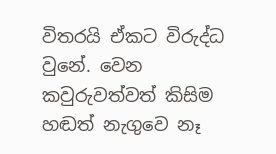විතරයි ඒකට විරුද්ධ වුනේ. වෙන කවුරුවත්වත් කිසිම හඬත් නැගුවෙ නෑ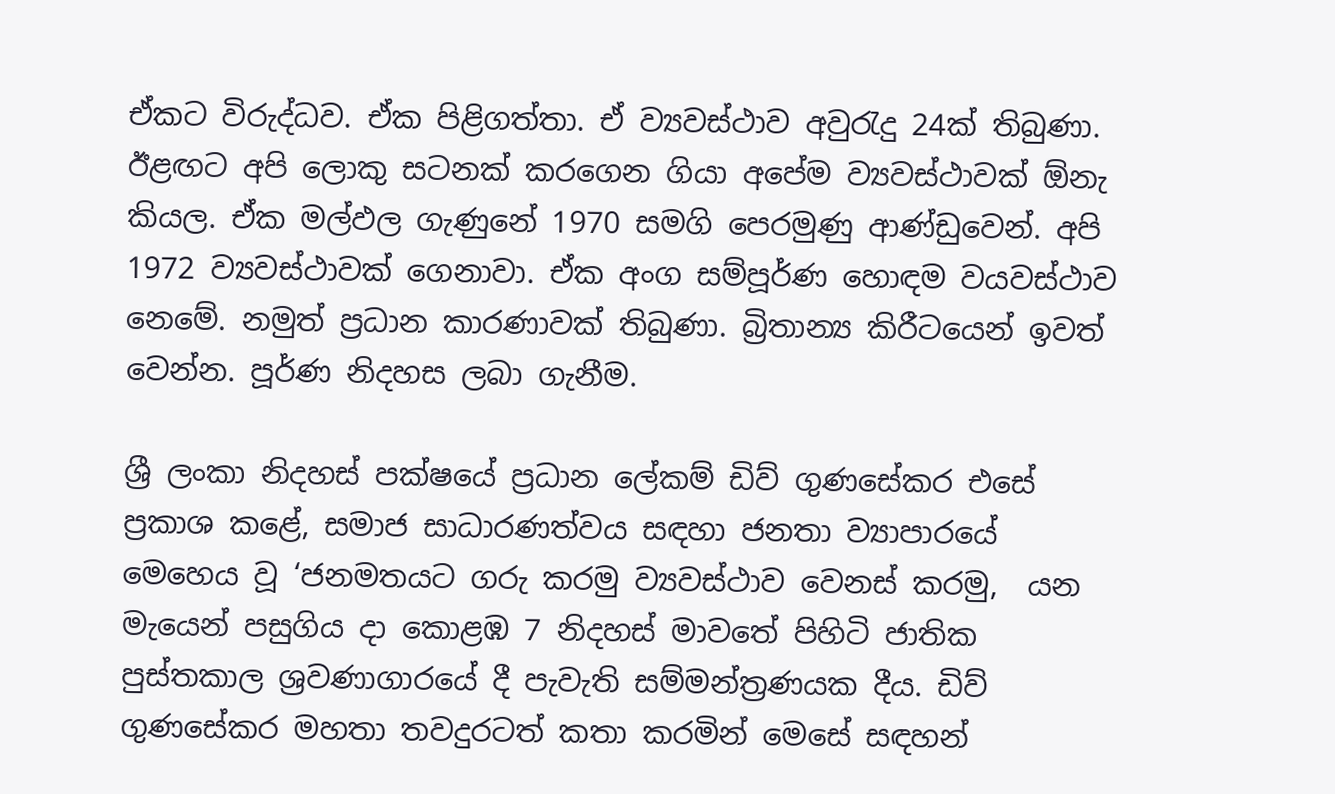ඒකට විරුද්ධව. ඒක පිළිගත්තා. ඒ ව්‍යවස්ථාව අවුරැදු 24ක් තිබුණා. ඊළඟට අපි ලොකු සටනක් කරගෙන ගියා අපේම ව්‍යවස්ථාවක් ඕනැ කියල. ඒක මල්ඵල ගැණුනේ 1970 සමගි පෙරමුණු ආණ්ඩුවෙන්. අපි 1972 ව්‍යවස්ථාවක් ගෙනාවා. ඒක අංග සම්පූර්ණ හොඳම වයවස්ථාව නෙමේ. නමුත් ප්‍රධාන කාරණාවක් තිබුණා. බ්‍රිතාන්‍ය කිරීටයෙන් ඉවත් වෙන්න. පූර්ණ නිදහස ලබා ගැනීම.

ශ්‍රී ලංකා නිදහස් පක්ෂයේ ප්‍රධාන ලේකම් ඩිව් ගුණසේකර එසේ ප්‍රකාශ කළේ, සමාජ සාධාරණත්වය සඳහා ජනතා ව්‍යාපාරයේ මෙහෙය වූ ‘ජනමතයට ගරු කරමු ව්‍යවස්ථාව වෙනස් කරමු,  යන මැයෙන් පසුගිය දා කොළඹ 7 නිදහස් මාවතේ පිහිටි ජාතික පුස්තකාල ශ්‍රවණාගාරයේ දී පැවැති සම්මන්ත්‍රණයක දීය. ඩිව් ගුණසේකර මහතා තවදුරටත් කතා කරමින් මෙසේ සඳහන්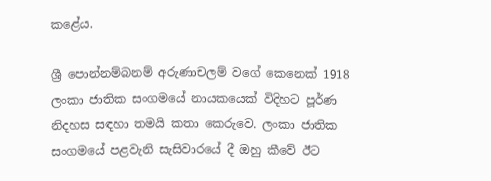කළේය.

ශ්‍රී පොන්නම්බනම් අරුණාචලම් වගේ කෙනෙක් 1918 ලංකා ජාතික සංගමයේ නායකයෙක් විදිහට පූර්ණ නිදහස සඳහා තමයි කතා කෙරුවෙ. ලංකා ජාතික සංගමයේ පළවැනි සැසිවාරයේ දී ඔහු කීවේ ඊට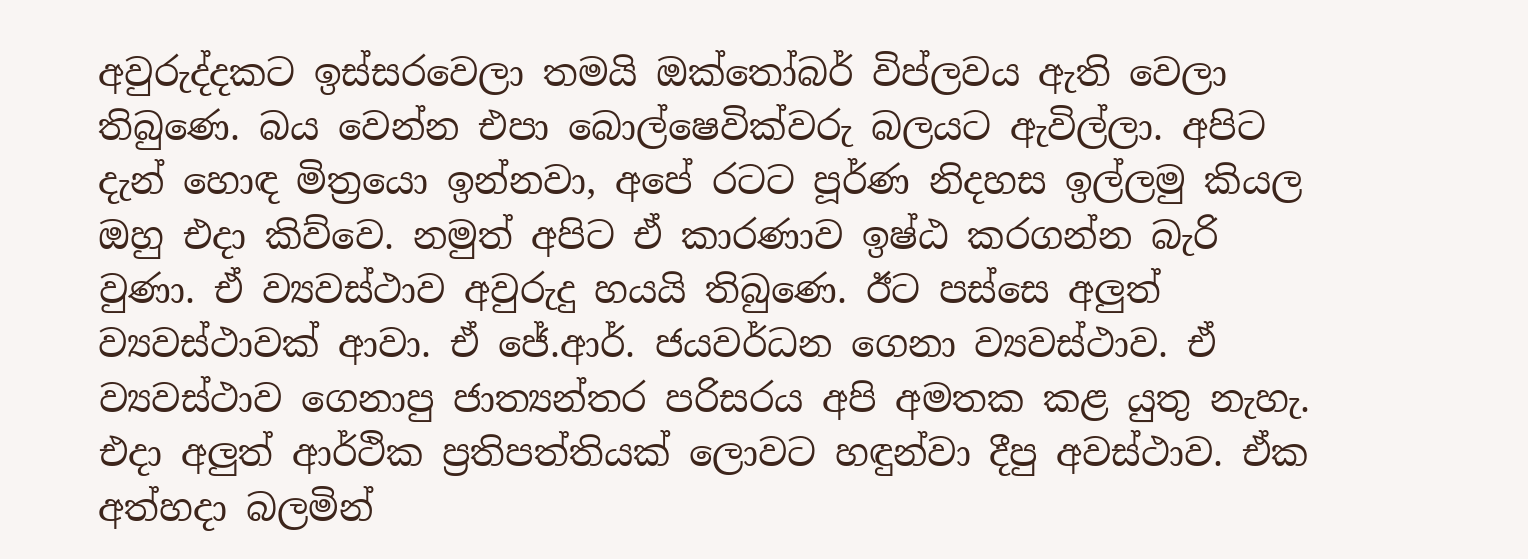අවුරුද්දකට ඉස්සරවෙලා තමයි ඔක්තෝබර් විප්ලවය ඇති වෙලා තිබුණෙ. බය වෙන්න එපා බොල්ෂෙවික්වරු බලයට ඇවිල්ලා. අපිට දැන් හොඳ මිත්‍රයො ඉන්නවා, අපේ රටට පූර්ණ නිදහස ඉල්ලමු කියල ඔහු එදා කිව්වෙ. නමුත් අපිට ඒ කාරණාව ඉෂ්ඨ කරගන්න බැරි වුණා. ඒ ව්‍යවස්ථාව අවුරුදු හයයි තිබුණෙ. ඊට පස්සෙ අලුත් ව්‍යවස්ථාවක් ආවා. ඒ ජේ.ආර්. ජයවර්ධන ගෙනා ව්‍යවස්ථාව. ඒ ව්‍යවස්ථාව ගෙනාපු ජාත්‍යන්තර පරිසරය අපි අමතක කළ යුතු නැහැ. එදා අලුත් ආර්ථික ප්‍රතිපත්තියක් ලොවට හඳුන්වා දීපු අවස්ථාව. ඒක අත්හදා බලමින්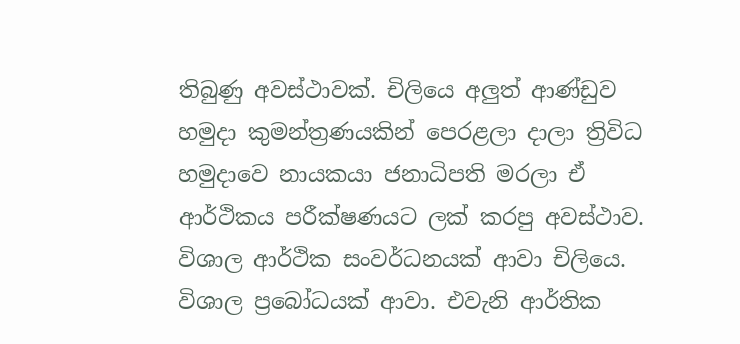තිබුණු අවස්ථාවක්. චිලියෙ අලුත් ආණ්ඩුව හමුදා කුමන්ත්‍රණයකින් පෙරළලා දාලා ත්‍රිවිධ හමුදාවෙ නායකයා ජනාධිපති මරලා ඒ ආර්ථිකය පරීක්ෂණයට ලක් කරපු අවස්ථාව. විශාල ආර්ථික සංවර්ධනයක් ආවා චිලියෙ. විශාල ප්‍රබෝධයක් ආවා. එවැනි ආර්තික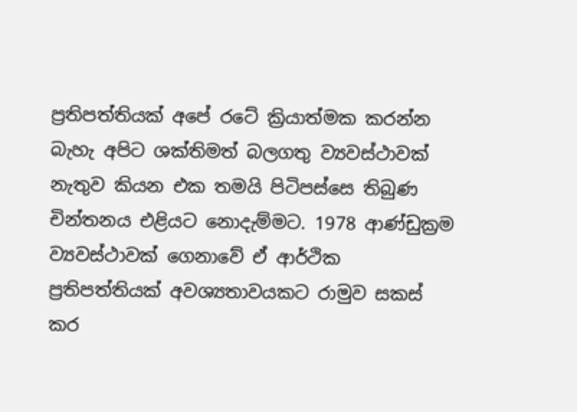ප්‍රතිපත්තියක් අපේ රටේ ක්‍රියාත්මක කරන්න බැහැ අපිට ශක්තිමත් බලගතු ව්‍යවස්ථාවක් නැතුව කියන එක තමයි පිටිපස්සෙ තිබුණ චින්තනය එළියට නොදැම්මට. 1978 ආණ්ඩුක්‍රම ව්‍යවස්ථාවක් ගෙනාවේ ඒ ආර්ථික ප්‍රතිපත්තියක් අවශ්‍යතාවයකට රාමුව සකස් කර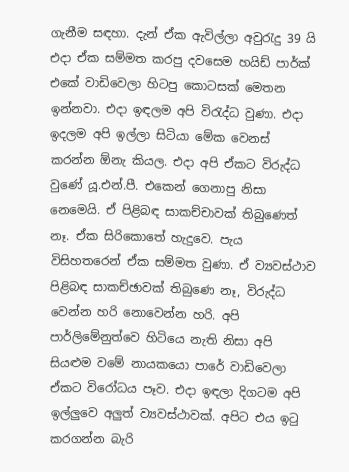ගැනීම සඳහා. දැන් ඒක ඇවිල්ලා අවුරැදු 39 යි එදා ඒක සම්මත කරපු දවසෙම හයිඩ් පාර්ක් එකේ වාඩිවෙලා හිටපු කොටසක් මෙතන ඉන්නවා. එදා ඉඳලම අපි විරැද්ධ වුණා. එදා ඉදලම අපි ඉල්ලා සිටියා මේක වෙනස් කරන්න ඕනැ කියල. එදා අපි ඒකට විරුද්ධ වුණේ යූ.එන්.පී. එකෙන් ගෙනාපු නිසා නෙමෙයි. ඒ පිළිබඳ සාකච්චාවක් තිබුණෙත් නෑ. ඒක සිරිකොතේ හැදුවෙ. පැය විසිහතරෙන් ඒක සම්මත වුණා. ඒ ව්‍යවස්ථාව පිළිබඳ සාකච්ඡාවක් තිබුණෙ නෑ, විරුද්ධ වෙන්න හරි නොවෙන්න හරි. අපි පාර්ලිමේනුත්වෙ හිටියෙ නැති නිසා අපි සියළුම වමේ නායකයො පාරේ වාඩිවෙලා ඒකට විරෝධය පෑව. එදා ඉඳලා දිගටම අපි ඉල්ලුවෙ අලුත් ව්‍යවස්ථාවක්. අපිට එය ඉටු කරගන්න බැරි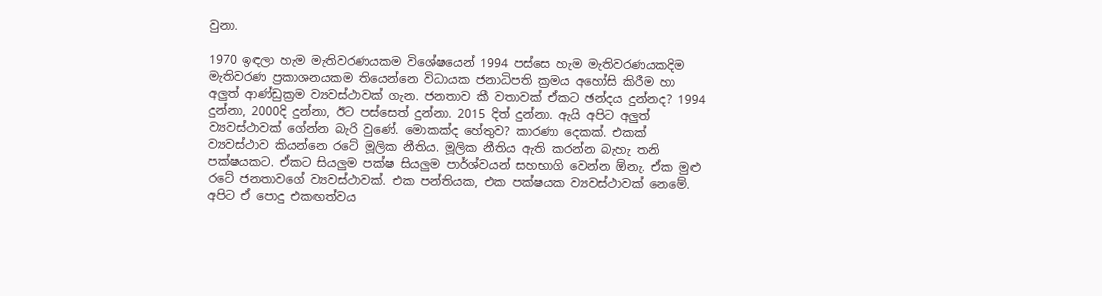වුනා.

1970 ඉඳලා හැම මැතිවරණයකම විශේෂයෙන් 1994 පස්සෙ හැම මැතිවරණයකදිම මැතිවරණ ප්‍රකාශනයකම තියෙන්නෙ විධායක ජනාධිපති ක්‍රමය අහෝසි කිරීම හා අලුත් ආණ්ඩුක්‍රම ව්‍යවස්ථාවක් ගැන. ජනතාව කී වතාවක් ඒකට ඡන්දය දුන්නද? 1994 දුන්නා, 2000දි දුන්නා, ඊට පස්සෙත් දුන්නා. 2015 දිත් දුන්නා. ඇයි අපිට අලුත් ව්‍යවස්ථාවක් ගේන්න බැරි වුණේ. මොකක්ද හේතුව? කාරණා දෙකක්. එකක් ව්‍යවස්ථාව කියන්නෙ රටේ මූලික නීතිය. මූලික නීතිය ඇති කරන්න බැහැ තනි පක්ෂයකට. ඒකට සියලුම පක්ෂ සියලුම පාර්ශ්වයන් සහභාගි වෙන්න ඕනැ. ඒක මුළු රටේ ජනතාවගේ ව්‍යවස්ථාවක්. එක පන්තියක, එක පක්ෂයක ව්‍යවස්ථාවක් නෙමේ. අපිට ඒ පොදු එකඟත්වය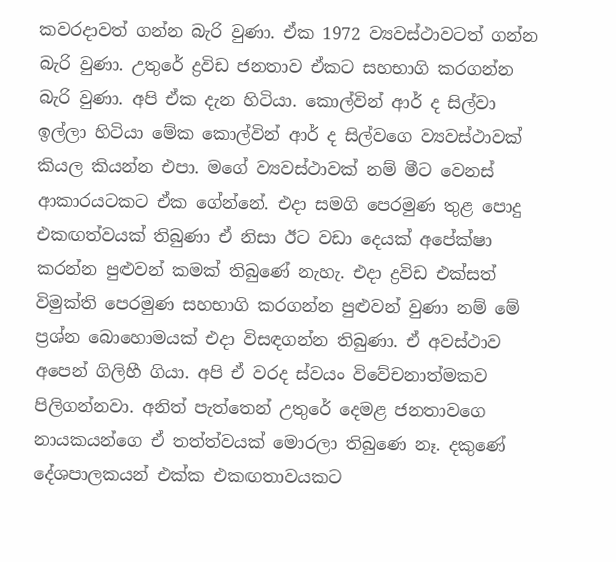කවරදාවත් ගන්න බැරි වුණා. ඒක 1972 ව්‍යවස්ථාවටත් ගන්න බැරි වුණා. උතුරේ ද්‍රවිඩ ජනතාව ඒකට සහභාගි කරගන්න බැරි වුණා. අපි ඒක දැන හිටියා. කොල්වින් ආර් ද සිල්වා ඉල්ලා හිටියා මේක කොල්වින් ආර් ද සිල්වගෙ ව්‍යවස්ථාවක් කියල කියන්න එපා. මගේ ව්‍යවස්ථාවක් නම් මීට වෙනස් ආකාරයටකට ඒක ගේන්නේ. එදා සමගි පෙරමුණ තුළ පොදු එකඟත්වයක් තිබුණා ඒ නිසා ඊට වඩා දෙයක් අපේක්ෂා කරන්න පුළුවන් කමක් තිබුණේ නැහැ. එදා ද්‍රවිඩ එක්සත් විමුක්ති පෙරමුණ සහභාගි කරගන්න පුළුවන් වුණා නම් මේ ප්‍රශ්න බොහොමයක් එදා විසඳගන්න තිබුණා. ඒ අවස්ථාව අපෙන් ගිලිහී ගියා. අපි ඒ වරද ස්වයං විවේචනාත්මකව පිලිගන්නවා. අනිත් පැත්තෙන් උතුරේ දෙමළ ජනතාවගෙ නායකයන්ගෙ ඒ තත්ත්වයක් මොරලා තිබුණෙ නෑ. දකුණේ දේශපාලකයන් එක්ක එකඟතාවයකට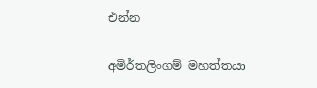එන්න

අමිර්තලිංගම් මහත්තයා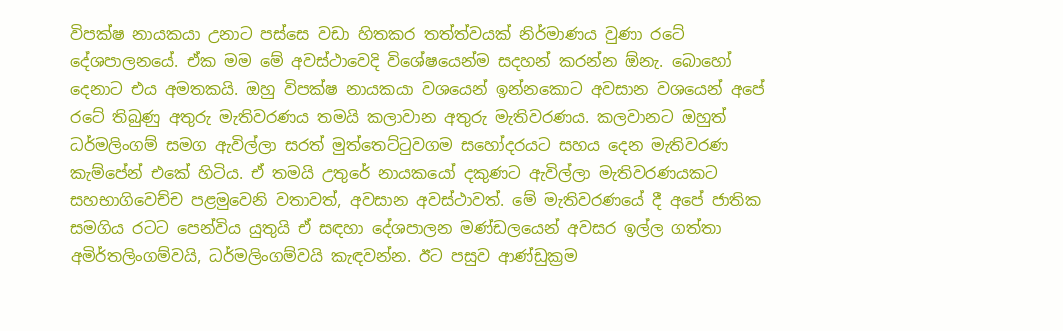විපක්ෂ නායකයා උනාට පස්සෙ වඩා හිතකර තත්ත්වයක් නිර්මාණය වුණා රටේ දේශපාලනයේ. ඒක මම මේ අවස්ථාවෙදි විශේෂයෙන්ම සදහන් කරන්න ඕනැ. බොහෝ දෙනාට එය අමතකයි. ඔහු විපක්ෂ නායකයා වශයෙන් ඉන්නකොට අවසාන වශයෙන් අපේ රටේ තිබුණු අතුරු මැතිවරණය තමයි කලාවාන අතුරු මැතිවරණය. කලවානට ඔහුත් ධර්මලිංගම් සමග ඇවිල්ලා සරත් මුත්තෙට්ටුවගම සහෝදරයට සහය දෙන මැතිවරණ කැම්පේන් එකේ හිටිය. ඒ තමයි උතුරේ නායකයෝ දකුණට ඇවිල්ලා මැතිවරණයකට සහභාගිවෙච්ච පළමුවෙනි වතාවත්, අවසාන අවස්ථාවත්. මේ මැතිවරණයේ දී අපේ ජාතික සමගිය රටට පෙන්විය යුතුයි ඒ සඳහා දේශපාලන මණ්ඩලයෙන් අවසර ඉල්ල ගත්තා අමිර්තලිංගම්වයි, ධර්මලිංගම්වයි කැඳවන්න. ඊට පසුව ආණ්ඩුක්‍රම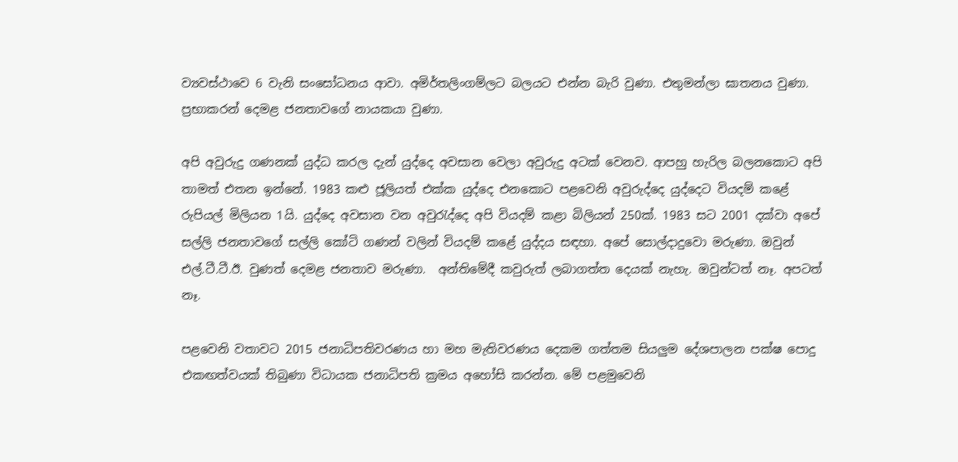ව්‍යවස්ථාවෙ 6 වැනි සංසෝධනය ආවා. අමිර්තලිංගම්ලට බලයට එන්න බැරි වුණා. එතුමන්ලා ඝාතනය වුණා. ප්‍රභාකරන් දෙමළ ජනතාවගේ නායකයා වුණා.

අපි අවුරුදු ගණනක් යුද්ධ කරල දැන් යුද්දෙ අවසාන වෙලා අවුරුදු අටක් වෙනව. ආපහු හැරිල බලනකොට අපි තාමත් එතන ඉන්නේ. 1983 කළු ජූලියත් එක්ක යුද්දෙ එනකොට පළවෙනි අවුරුද්දෙ යුද්දෙට වියදම් කළේ රුපියල් මිලියන 1යි. යුද්දෙ අවසාන වන අවුරැද්දෙ අපි වියදම් කළා බිලියන් 250ක්. 1983 සට 2001 දක්වා අපේ සල්ලි ජනතාවගේ සල්ලි කෝටි ගණන් වලින් වියදම් කළේ යුද්දය සඳහා. අපේ සොල්දාදුවො මරුණා. ඔවුන් එල්.ටී.ටී.ඊ. වුණත් දෙමළ ජනතාව මරුණා.  අන්තිමේදී කවුරුත් ලබාගත්ත දෙයක් නැහැ. ඔවුන්ටත් නෑ. අපටත් නෑ.

පළවෙනි වතාවට 2015 ජනාධිපතිවරණය හා මහ මැතිවරණය දෙකම ගත්තම සියලුම දේශපාලන පක්ෂ පොදු එකඟත්වයක් තිබුණා විධායක ජනාධිපති ක්‍රමය අහෝසි කරන්න. මේ පළමුවෙනි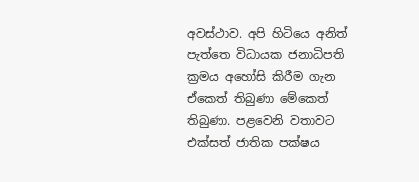අවස්ථාව. අපි හිටියෙ අනිත් පැත්තෙ විධායක ජනාධිපති ක්‍රමය අහෝසි කිරීම ගැන ඒකෙත් තිබුණා මේකෙත් තිබුණා. පළවෙනි වතාවට එක්සත් ජාතික පක්ෂය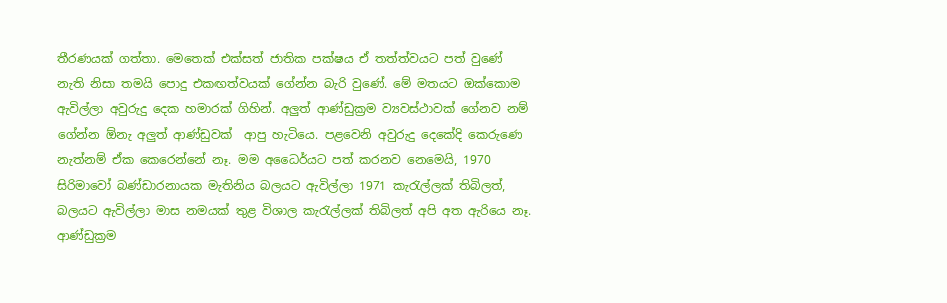තීරණයක් ගත්තා. මෙතෙක් එක්සත් ජාතික පක්ෂය ඒ තත්ත්වයට පත් වුණේ නැති නිසා තමයි පොදු එකඟත්වයක් ගේන්න බැරි වුණේ. මේ මතයට ඔක්කොම ඇවිල්ලා අවුරුදු දෙක හමාරක් ගිහින්. අලුත් ආණ්ඩුක්‍රම ව්‍යවස්ථාවක් ගේනව නම් ගේන්න ඕනැ අලුත් ආණ්ඩුවක්  ආපු හැටියෙ. පළවෙනි අවුරුදු දෙකේදි කෙරුණෙ නැත්නම් ඒක කෙරෙන්නේ නෑ. මම අධෛර්යට පත් කරනව නෙමෙයි, 1970 සිරිමාවෝ බණ්ඩාරනායක මැතිනිය බලයට ඇවිල්ලා 1971 කැරැල්ලක් තිබිලත්, බලයට ඇවිල්ලා මාස නමයක් තුළ විශාල කැරැල්ලක් තිබිලත් අපි අත ඇරියෙ නෑ. ආණ්ඩුක්‍රම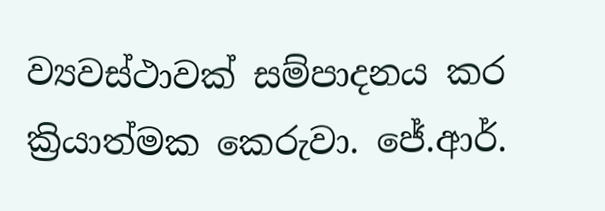ව්‍යවස්ථාවක් සම්පාදනය කර ක්‍රියාත්මක කෙරුවා. ජේ.ආර්.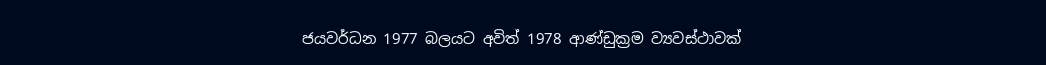ජයවර්ධන 1977 බලයට අවිත් 1978 ආණ්ඩුක්‍රම ව්‍යවස්ථාවක්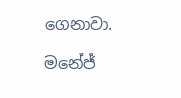ගෙනාවා.

මනේජ්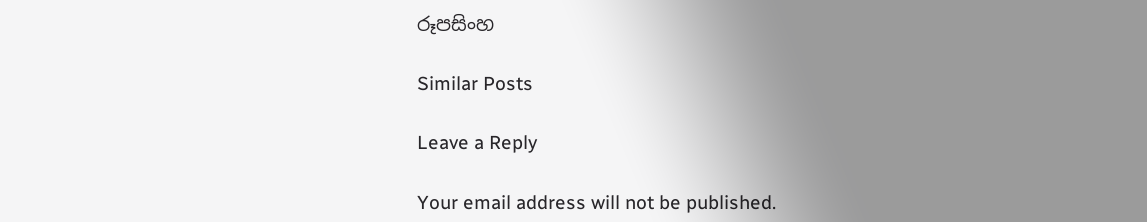රූපසිංහ

Similar Posts

Leave a Reply

Your email address will not be published.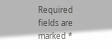Required fields are marked *